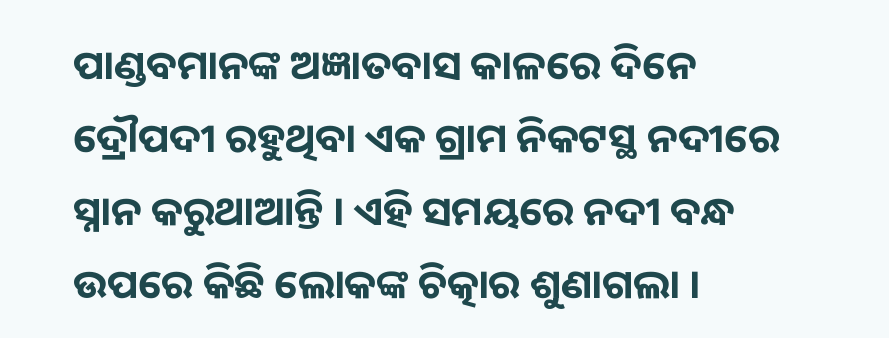ପାଣ୍ଡବମାନଙ୍କ ଅଜ୍ଞାତବାସ କାଳରେ ଦିନେ ଦ୍ରୌପଦୀ ରହୁଥିବା ଏକ ଗ୍ରାମ ନିକଟସ୍ଥ ନଦୀରେ ସ୍ନାନ କରୁଥାଆନ୍ତି । ଏହି ସମୟରେ ନଦୀ ବନ୍ଧ ଉପରେ କିଛି ଲୋକଙ୍କ ଚିତ୍କାର ଶୁଣାଗଲା ।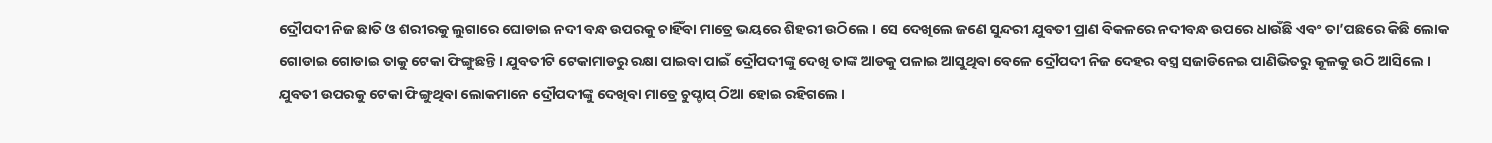ଦ୍ରୌପଦୀ ନିଜ ଛାତି ଓ ଶରୀରକୁ ଲୁଗାରେ ଘୋଡାଇ ନଦୀ ବନ୍ଧ ଉପରକୁ ଚାହିଁବା ମାତ୍ରେ ଭୟରେ ଶିହରୀ ଉଠିଲେ । ସେ ଦେଖିଲେ ଜଣେ ସୁନ୍ଦରୀ ଯୁବତୀ ପ୍ରାଣ ବିକଳରେ ନଦୀବନ୍ଧ ଉପରେ ଧାଉଁଛି ଏବଂ ତା’ପଛରେ କିଛି ଲୋକ ଗୋଡାଇ ଗୋଡାଇ ତାକୁ ଟେକା ଫିଙ୍ଗୁଛନ୍ତି । ଯୁବତୀଟି ଟେକାମାଡରୁ ରକ୍ଷା ପାଇବା ପାଇଁ ଦ୍ରୌପଦୀଙ୍କୁ ଦେଖି ତାଙ୍କ ଆଡକୁ ପଳାଇ ଆସୁଥିବା ବେଳେ ଦ୍ରୌପଦୀ ନିଜ ଦେହର ବସ୍ତ୍ର ସଜାଡିନେଇ ପାଣିଭିତରୁ କୂଳକୁ ଉଠି ଆସିଲେ ।
ଯୁବତୀ ଉପରକୁ ଟେକା ଫିଙ୍ଗୁଥିବା ଲୋକମାନେ ଦ୍ରୌପଦୀଙ୍କୁ ଦେଖିବା ମାତ୍ରେ ଚୁପ୍ଚାପ୍ ଠିଆ ହୋଇ ରହିଗଲେ ।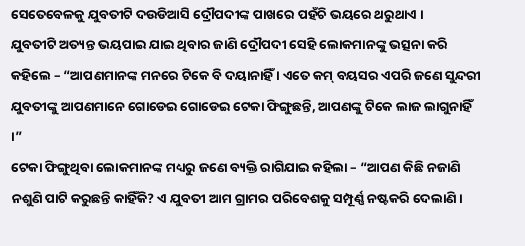ସେତେବେଳକୁ ଯୁବତୀଟି ଦଉଡିଆସି ଦ୍ରୌପଦୀଙ୍କ ପାଖରେ ପହଁଚି ଭୟରେ ଥରୁଥାଏ ।
ଯୁବତୀଟି ଅତ୍ୟନ୍ତ ଭୟପାଇ ଯାଇ ଥିବାର ଜାଣି ଦ୍ରୌପଦୀ ସେହି ଲୋକମାନଙ୍କୁ ଭତ୍ସନା କରି କହିଲେ – “ଆପଣମାନଙ୍କ ମନରେ ଟିକେ ବି ଦୟାନାହିଁ । ଏତେ କମ୍ ବୟସର ଏପରି ଜଣେ ସୁନ୍ଦରୀ ଯୁବତୀଙ୍କୁ ଆପଣମାନେ ଗୋଡେଇ ଗୋଡେଇ ଟେକା ଫିଙ୍ଗୁଛନ୍ତି, ଆପଣଙ୍କୁ ଟିକେ ଲାଜ ଲାଗୁନାହିଁ ।”
ଟେକା ଫିଙ୍ଗୁଥିବା ଲୋକମାନଙ୍କ ମଧ୍ୟରୁ ଜଣେ ବ୍ୟକ୍ତି ରାଗିଯାଇ କହିଲା – “ଆପଣ କିଛି ନଜାଣି ନଶୁଣି ପାଟି କରୁଛନ୍ତି କାହିଁକି? ଏ ଯୁବତୀ ଆମ ଗ୍ରାମର ପରିବେଶକୁ ସମ୍ପୂର୍ଣ୍ଣ ନଷ୍ଟକରି ଦେଲାଣି ।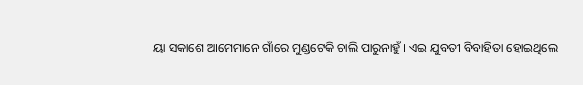ୟା ସକାଶେ ଆମେମାନେ ଗାଁରେ ମୁଣ୍ଡଟେକି ଚାଲି ପାରୁନାହୁଁ । ଏଇ ଯୁବତୀ ବିବାହିତା ହୋଇଥିଲେ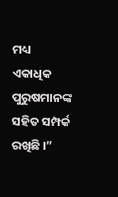ମଧ୍ୟ ଏକାଧିକ ପୁରୁଷମାନଙ୍କ ସହିତ ସମ୍ପର୍କ ରଖିଛି ।”